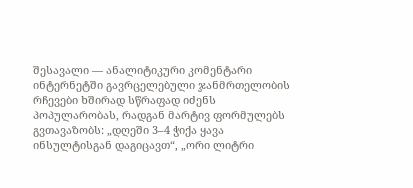შესავალი — ანალიტიკური კომენტარი
ინტერნეტში გავრცელებული ჯანმრთელობის რჩევები ხშირად სწრაფად იძენს პოპულარობას, რადგან მარტივ ფორმულებს გვთავაზობს: „დღეში 3–4 ჭიქა ყავა ინსულტისგან დაგიცავთ“, „ორი ლიტრი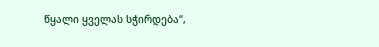წყალი ყველას სჭირდება“,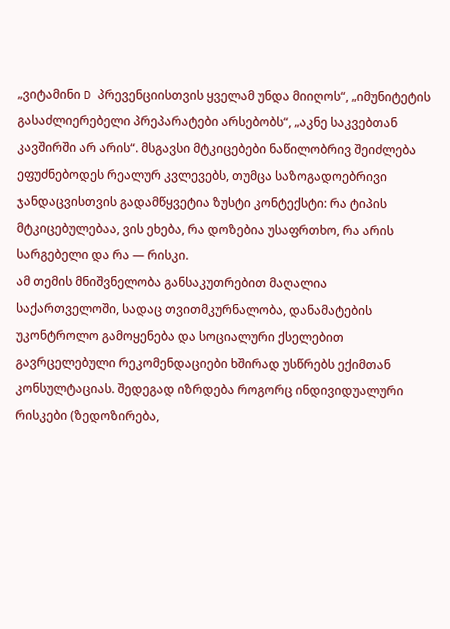„ვიტამინი D პრევენციისთვის ყველამ უნდა მიიღოს“, „იმუნიტეტის გასაძლიერებელი პრეპარატები არსებობს“, „აკნე საკვებთან კავშირში არ არის“. მსგავსი მტკიცებები ნაწილობრივ შეიძლება ეფუძნებოდეს რეალურ კვლევებს, თუმცა საზოგადოებრივი ჯანდაცვისთვის გადამწყვეტია ზუსტი კონტექსტი: რა ტიპის მტკიცებულებაა, ვის ეხება, რა დოზებია უსაფრთხო, რა არის სარგებელი და რა — რისკი.
ამ თემის მნიშვნელობა განსაკუთრებით მაღალია საქართველოში, სადაც თვითმკურნალობა, დანამატების უკონტროლო გამოყენება და სოციალური ქსელებით გავრცელებული რეკომენდაციები ხშირად უსწრებს ექიმთან კონსულტაციას. შედეგად იზრდება როგორც ინდივიდუალური რისკები (ზედოზირება,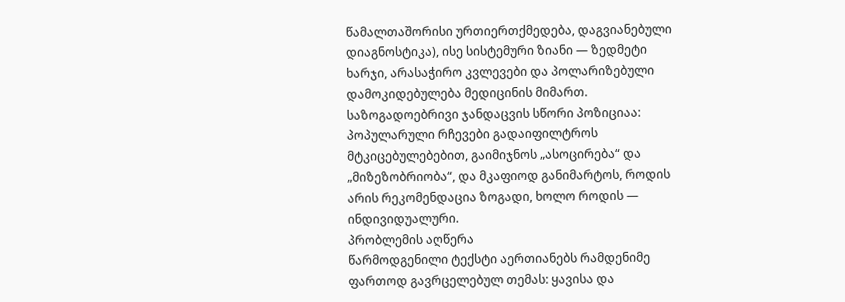წამალთაშორისი ურთიერთქმედება, დაგვიანებული დიაგნოსტიკა), ისე სისტემური ზიანი — ზედმეტი ხარჯი, არასაჭირო კვლევები და პოლარიზებული დამოკიდებულება მედიცინის მიმართ. საზოგადოებრივი ჯანდაცვის სწორი პოზიციაა: პოპულარული რჩევები გადაიფილტროს მტკიცებულებებით, გაიმიჯნოს „ასოცირება“ და „მიზეზობრიობა“, და მკაფიოდ განიმარტოს, როდის არის რეკომენდაცია ზოგადი, ხოლო როდის — ინდივიდუალური.
პრობლემის აღწერა
წარმოდგენილი ტექსტი აერთიანებს რამდენიმე ფართოდ გავრცელებულ თემას: ყავისა და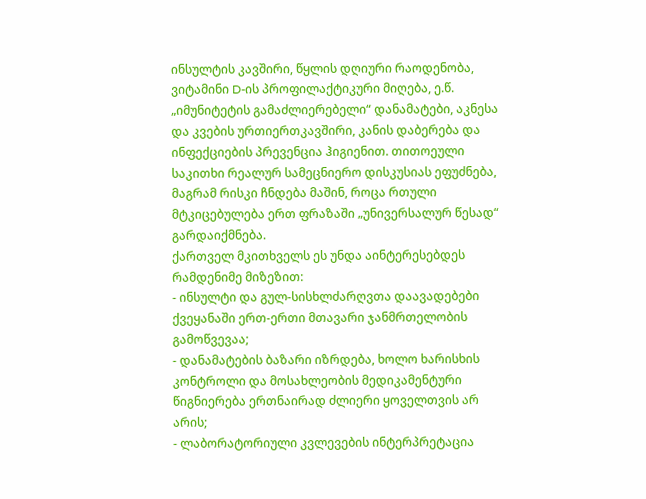ინსულტის კავშირი, წყლის დღიური რაოდენობა, ვიტამინი D-ის პროფილაქტიკური მიღება, ე.წ. „იმუნიტეტის გამაძლიერებელი“ დანამატები, აკნესა და კვების ურთიერთკავშირი, კანის დაბერება და ინფექციების პრევენცია ჰიგიენით. თითოეული საკითხი რეალურ სამეცნიერო დისკუსიას ეფუძნება, მაგრამ რისკი ჩნდება მაშინ, როცა რთული მტკიცებულება ერთ ფრაზაში „უნივერსალურ წესად“ გარდაიქმნება.
ქართველ მკითხველს ეს უნდა აინტერესებდეს რამდენიმე მიზეზით:
- ინსულტი და გულ-სისხლძარღვთა დაავადებები ქვეყანაში ერთ-ერთი მთავარი ჯანმრთელობის გამოწვევაა;
- დანამატების ბაზარი იზრდება, ხოლო ხარისხის კონტროლი და მოსახლეობის მედიკამენტური წიგნიერება ერთნაირად ძლიერი ყოველთვის არ არის;
- ლაბორატორიული კვლევების ინტერპრეტაცია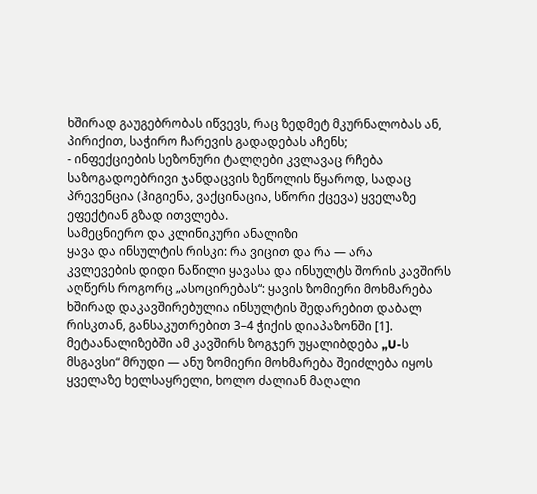ხშირად გაუგებრობას იწვევს, რაც ზედმეტ მკურნალობას ან, პირიქით, საჭირო ჩარევის გადადებას აჩენს;
- ინფექციების სეზონური ტალღები კვლავაც რჩება საზოგადოებრივი ჯანდაცვის ზეწოლის წყაროდ, სადაც პრევენცია (ჰიგიენა, ვაქცინაცია, სწორი ქცევა) ყველაზე ეფექტიან გზად ითვლება.
სამეცნიერო და კლინიკური ანალიზი
ყავა და ინსულტის რისკი: რა ვიცით და რა — არა
კვლევების დიდი ნაწილი ყავასა და ინსულტს შორის კავშირს აღწერს როგორც „ასოცირებას“: ყავის ზომიერი მოხმარება ხშირად დაკავშირებულია ინსულტის შედარებით დაბალ რისკთან, განსაკუთრებით 3–4 ჭიქის დიაპაზონში [1]. მეტაანალიზებში ამ კავშირს ზოგჯერ უყალიბდება „U-ს მსგავსი“ მრუდი — ანუ ზომიერი მოხმარება შეიძლება იყოს ყველაზე ხელსაყრელი, ხოლო ძალიან მაღალი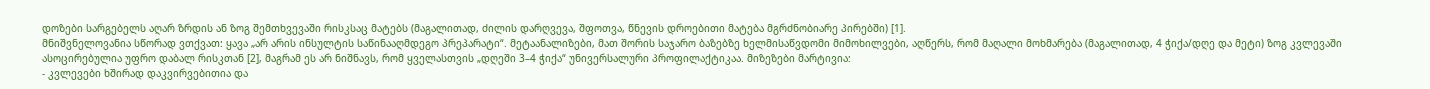დოზები სარგებელს აღარ ზრდის ან ზოგ შემთხვევაში რისკსაც მატებს (მაგალითად, ძილის დარღვევა, შფოთვა, წნევის დროებითი მატება მგრძნობიარე პირებში) [1].
მნიშვნელოვანია სწორად ვთქვათ: ყავა „არ არის ინსულტის საწინააღმდეგო პრეპარატი“. მეტაანალიზები, მათ შორის საჯარო ბაზებზე ხელმისაწვდომი მიმოხილვები, აღწერს, რომ მაღალი მოხმარება (მაგალითად, 4 ჭიქა/დღე და მეტი) ზოგ კვლევაში ასოცირებულია უფრო დაბალ რისკთან [2], მაგრამ ეს არ ნიშნავს, რომ ყველასთვის „დღეში 3–4 ჭიქა“ უნივერსალური პროფილაქტიკაა. მიზეზები მარტივია:
- კვლევები ხშირად დაკვირვებითია და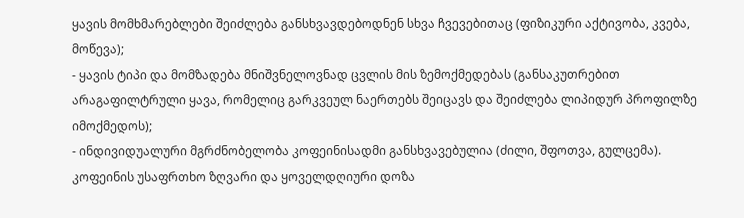ყავის მომხმარებლები შეიძლება განსხვავდებოდნენ სხვა ჩვევებითაც (ფიზიკური აქტივობა, კვება, მოწევა);
- ყავის ტიპი და მომზადება მნიშვნელოვნად ცვლის მის ზემოქმედებას (განსაკუთრებით არაგაფილტრული ყავა, რომელიც გარკვეულ ნაერთებს შეიცავს და შეიძლება ლიპიდურ პროფილზე იმოქმედოს);
- ინდივიდუალური მგრძნობელობა კოფეინისადმი განსხვავებულია (ძილი, შფოთვა, გულცემა).
კოფეინის უსაფრთხო ზღვარი და ყოველდღიური დოზა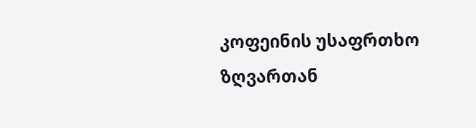კოფეინის უსაფრთხო ზღვართან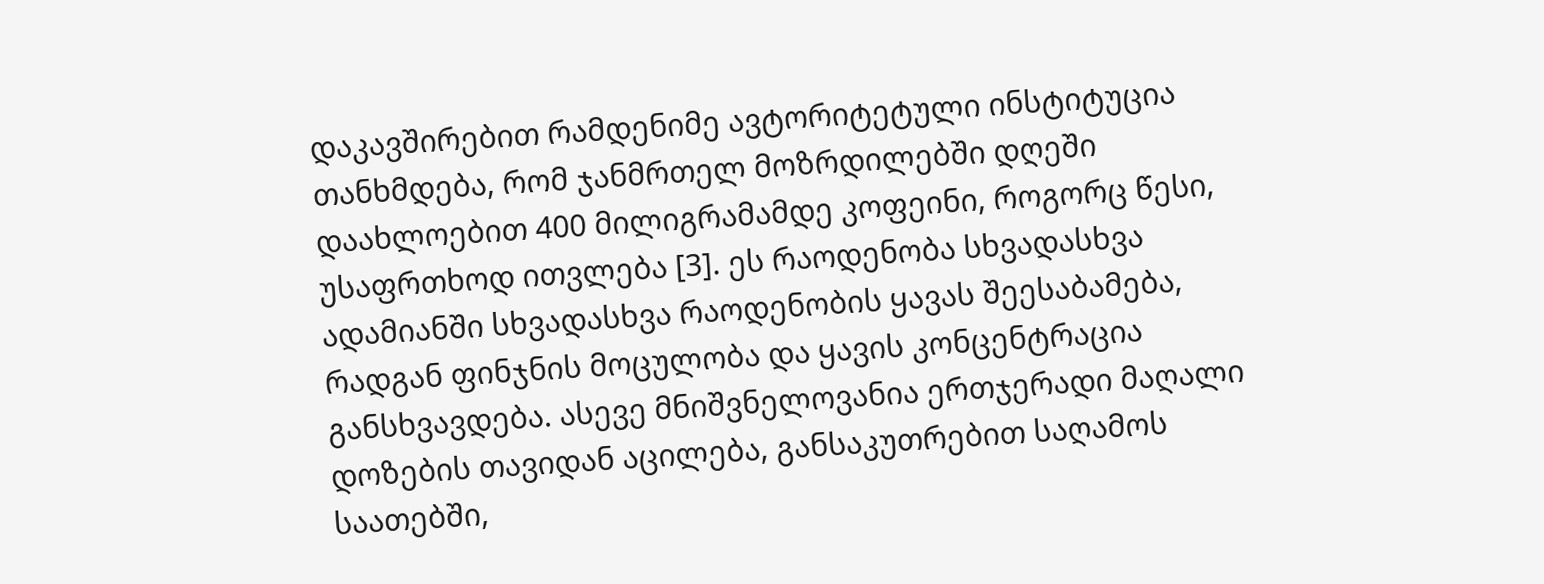დაკავშირებით რამდენიმე ავტორიტეტული ინსტიტუცია თანხმდება, რომ ჯანმრთელ მოზრდილებში დღეში დაახლოებით 400 მილიგრამამდე კოფეინი, როგორც წესი, უსაფრთხოდ ითვლება [3]. ეს რაოდენობა სხვადასხვა ადამიანში სხვადასხვა რაოდენობის ყავას შეესაბამება, რადგან ფინჯნის მოცულობა და ყავის კონცენტრაცია განსხვავდება. ასევე მნიშვნელოვანია ერთჯერადი მაღალი დოზების თავიდან აცილება, განსაკუთრებით საღამოს საათებში,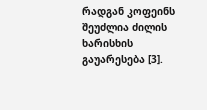რადგან კოფეინს შეუძლია ძილის ხარისხის გაუარესება [3].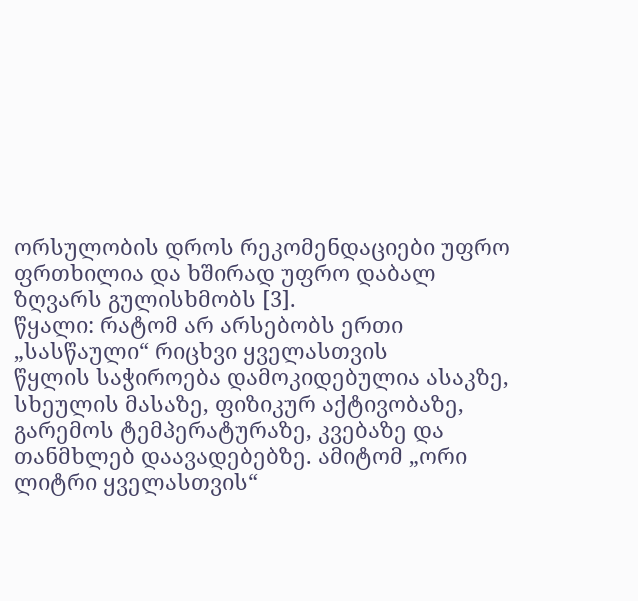ორსულობის დროს რეკომენდაციები უფრო ფრთხილია და ხშირად უფრო დაბალ ზღვარს გულისხმობს [3].
წყალი: რატომ არ არსებობს ერთი „სასწაული“ რიცხვი ყველასთვის
წყლის საჭიროება დამოკიდებულია ასაკზე, სხეულის მასაზე, ფიზიკურ აქტივობაზე, გარემოს ტემპერატურაზე, კვებაზე და თანმხლებ დაავადებებზე. ამიტომ „ორი ლიტრი ყველასთვის“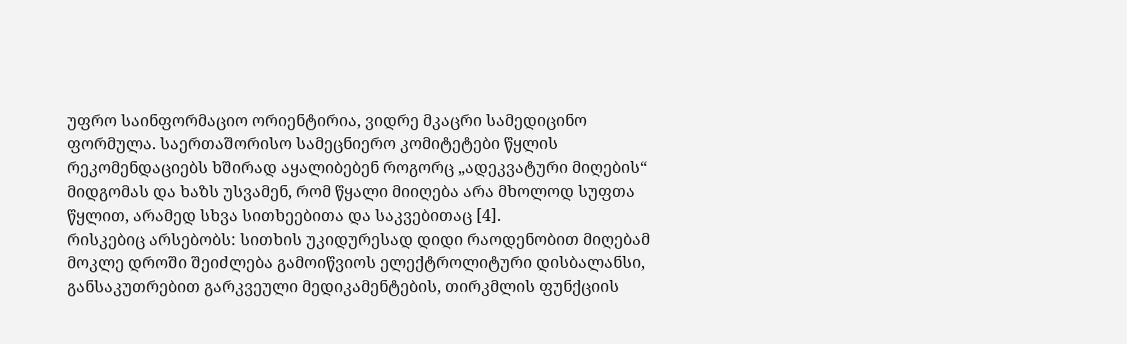უფრო საინფორმაციო ორიენტირია, ვიდრე მკაცრი სამედიცინო ფორმულა. საერთაშორისო სამეცნიერო კომიტეტები წყლის რეკომენდაციებს ხშირად აყალიბებენ როგორც „ადეკვატური მიღების“ მიდგომას და ხაზს უსვამენ, რომ წყალი მიიღება არა მხოლოდ სუფთა წყლით, არამედ სხვა სითხეებითა და საკვებითაც [4].
რისკებიც არსებობს: სითხის უკიდურესად დიდი რაოდენობით მიღებამ მოკლე დროში შეიძლება გამოიწვიოს ელექტროლიტური დისბალანსი, განსაკუთრებით გარკვეული მედიკამენტების, თირკმლის ფუნქციის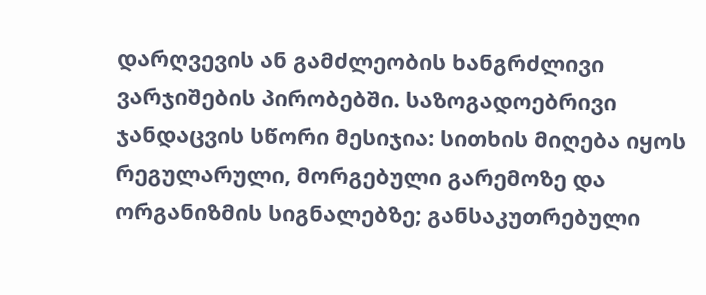დარღვევის ან გამძლეობის ხანგრძლივი ვარჯიშების პირობებში. საზოგადოებრივი ჯანდაცვის სწორი მესიჯია: სითხის მიღება იყოს რეგულარული, მორგებული გარემოზე და ორგანიზმის სიგნალებზე; განსაკუთრებული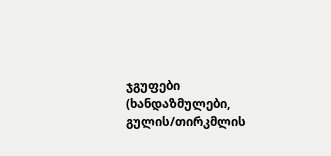ჯგუფები (ხანდაზმულები, გულის/თირკმლის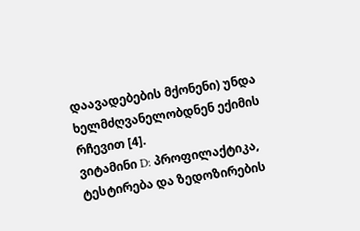დაავადებების მქონენი) უნდა ხელმძღვანელობდნენ ექიმის რჩევით [4].
ვიტამინი D: პროფილაქტიკა, ტესტირება და ზედოზირების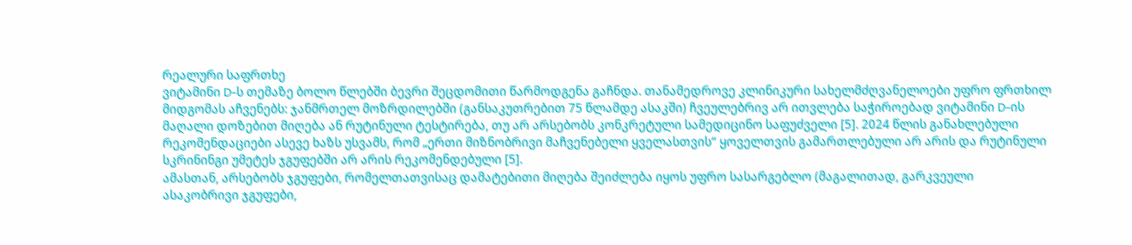რეალური საფრთხე
ვიტამინი D-ს თემაზე ბოლო წლებში ბევრი შეცდომითი წარმოდგენა გაჩნდა. თანამედროვე კლინიკური სახელმძღვანელოები უფრო ფრთხილ მიდგომას აჩვენებს: ჯანმრთელ მოზრდილებში (განსაკუთრებით 75 წლამდე ასაკში) ჩვეულებრივ არ ითვლება საჭიროებად ვიტამინი D-ის მაღალი დოზებით მიღება ან რუტინული ტესტირება, თუ არ არსებობს კონკრეტული სამედიცინო საფუძველი [5]. 2024 წლის განახლებული რეკომენდაციები ასევე ხაზს უსვამს, რომ „ერთი მიზნობრივი მაჩვენებელი ყველასთვის“ ყოველთვის გამართლებული არ არის და რუტინული სკრინინგი უმეტეს ჯგუფებში არ არის რეკომენდებული [5].
ამასთან, არსებობს ჯგუფები, რომელთათვისაც დამატებითი მიღება შეიძლება იყოს უფრო სასარგებლო (მაგალითად, გარკვეული ასაკობრივი ჯგუფები,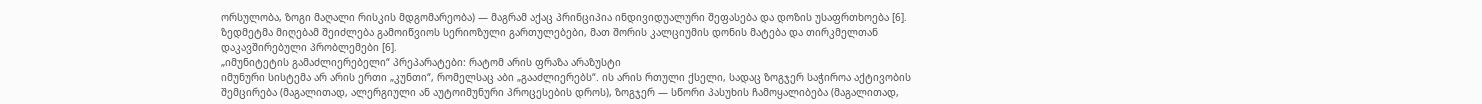ორსულობა, ზოგი მაღალი რისკის მდგომარეობა) — მაგრამ აქაც პრინციპია ინდივიდუალური შეფასება და დოზის უსაფრთხოება [6]. ზედმეტმა მიღებამ შეიძლება გამოიწვიოს სერიოზული გართულებები, მათ შორის კალციუმის დონის მატება და თირკმელთან დაკავშირებული პრობლემები [6].
„იმუნიტეტის გამაძლიერებელი“ პრეპარატები: რატომ არის ფრაზა არაზუსტი
იმუნური სისტემა არ არის ერთი „კუნთი“, რომელსაც აბი „გააძლიერებს“. ის არის რთული ქსელი, სადაც ზოგჯერ საჭიროა აქტივობის შემცირება (მაგალითად, ალერგიული ან აუტოიმუნური პროცესების დროს), ზოგჯერ — სწორი პასუხის ჩამოყალიბება (მაგალითად,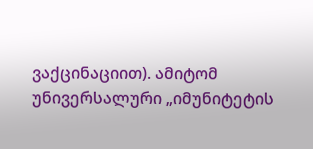ვაქცინაციით). ამიტომ უნივერსალური „იმუნიტეტის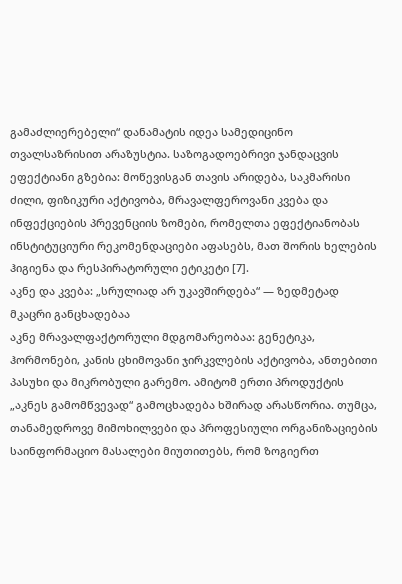გამაძლიერებელი“ დანამატის იდეა სამედიცინო თვალსაზრისით არაზუსტია. საზოგადოებრივი ჯანდაცვის ეფექტიანი გზებია: მოწევისგან თავის არიდება, საკმარისი ძილი, ფიზიკური აქტივობა, მრავალფეროვანი კვება და ინფექციების პრევენციის ზომები, რომელთა ეფექტიანობას ინსტიტუციური რეკომენდაციები აფასებს, მათ შორის ხელების ჰიგიენა და რესპირატორული ეტიკეტი [7].
აკნე და კვება: „სრულიად არ უკავშირდება“ — ზედმეტად მკაცრი განცხადებაა
აკნე მრავალფაქტორული მდგომარეობაა: გენეტიკა, ჰორმონები, კანის ცხიმოვანი ჯირკვლების აქტივობა, ანთებითი პასუხი და მიკრობული გარემო. ამიტომ ერთი პროდუქტის „აკნეს გამომწვევად“ გამოცხადება ხშირად არასწორია. თუმცა, თანამედროვე მიმოხილვები და პროფესიული ორგანიზაციების საინფორმაციო მასალები მიუთითებს, რომ ზოგიერთ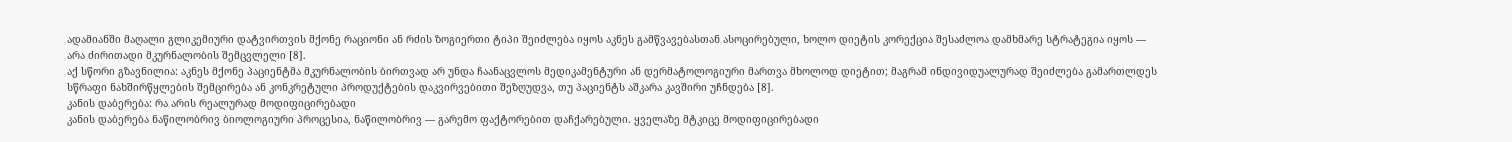ადამიანში მაღალი გლიკემიური დატვირთვის მქონე რაციონი ან რძის ზოგიერთი ტიპი შეიძლება იყოს აკნეს გამწვავებასთან ასოცირებული, ხოლო დიეტის კორექცია შესაძლოა დამხმარე სტრატეგია იყოს — არა ძირითადი მკურნალობის შემცვლელი [8].
აქ სწორი გზავნილია: აკნეს მქონე პაციენტმა მკურნალობის ბირთვად არ უნდა ჩაანაცვლოს მედიკამენტური ან დერმატოლოგიური მართვა მხოლოდ დიეტით; მაგრამ ინდივიდუალურად შეიძლება გამართლდეს სწრაფი ნახშირწყლების შემცირება ან კონკრეტული პროდუქტების დაკვირვებითი შეზღუდვა, თუ პაციენტს აშკარა კავშირი უჩნდება [8].
კანის დაბერება: რა არის რეალურად მოდიფიცირებადი
კანის დაბერება ნაწილობრივ ბიოლოგიური პროცესია, ნაწილობრივ — გარემო ფაქტორებით დაჩქარებული. ყველაზე მტკიცე მოდიფიცირებადი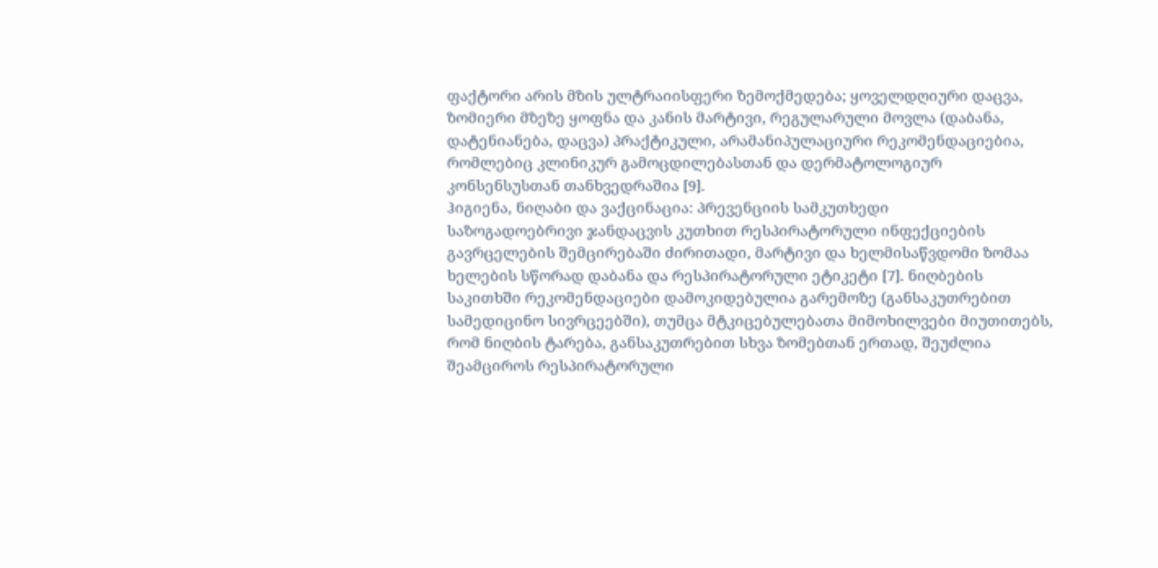ფაქტორი არის მზის ულტრაიისფერი ზემოქმედება; ყოველდღიური დაცვა, ზომიერი მზეზე ყოფნა და კანის მარტივი, რეგულარული მოვლა (დაბანა, დატენიანება, დაცვა) პრაქტიკული, არამანიპულაციური რეკომენდაციებია, რომლებიც კლინიკურ გამოცდილებასთან და დერმატოლოგიურ კონსენსუსთან თანხვედრაშია [9].
ჰიგიენა, ნიღაბი და ვაქცინაცია: პრევენციის სამკუთხედი
საზოგადოებრივი ჯანდაცვის კუთხით რესპირატორული ინფექციების გავრცელების შემცირებაში ძირითადი, მარტივი და ხელმისაწვდომი ზომაა ხელების სწორად დაბანა და რესპირატორული ეტიკეტი [7]. ნიღბების საკითხში რეკომენდაციები დამოკიდებულია გარემოზე (განსაკუთრებით სამედიცინო სივრცეებში), თუმცა მტკიცებულებათა მიმოხილვები მიუთითებს, რომ ნიღბის ტარება, განსაკუთრებით სხვა ზომებთან ერთად, შეუძლია შეამციროს რესპირატორული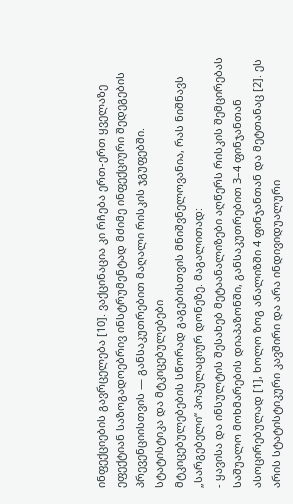ინფექციების გავრცელება [10]. ვაქცინაცია კი რჩება ერთ-ერთ ყველაზე ეფექტიან საზოგადოებრივ ინსტრუმენტად მძიმე ინფექციური შედეგების პრევენციისთვის — განსაკუთრებით მაღალი რისკის ჯგუფებში.
სტატისტიკა და მტკიცებულებები
მტკიცებულებების სწორად გაგებისთვის მნიშვნელოვანია, რას ნიშნავს „სარგებელი“ პოპულაციურ დონეზე. მაგალითად:
- ყავისა და ინსულტის შესახებ მეტაანალიზები აღწერს რისკის შემცირებას საშუალო მოხმარების დიაპაზონში, განსაკუთრებით 3–4 ფინჯანთან ასოცირებულად [1], ხოლო ზოგ ანალიზში 4 ფინჯანთან და მეტთანაც [2]. ეს არის სტატისტიკური კავშირი და არა ინდივიდუალური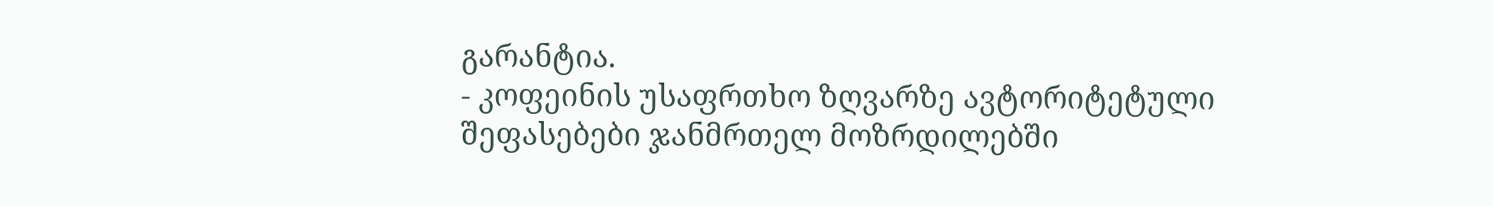გარანტია.
- კოფეინის უსაფრთხო ზღვარზე ავტორიტეტული შეფასებები ჯანმრთელ მოზრდილებში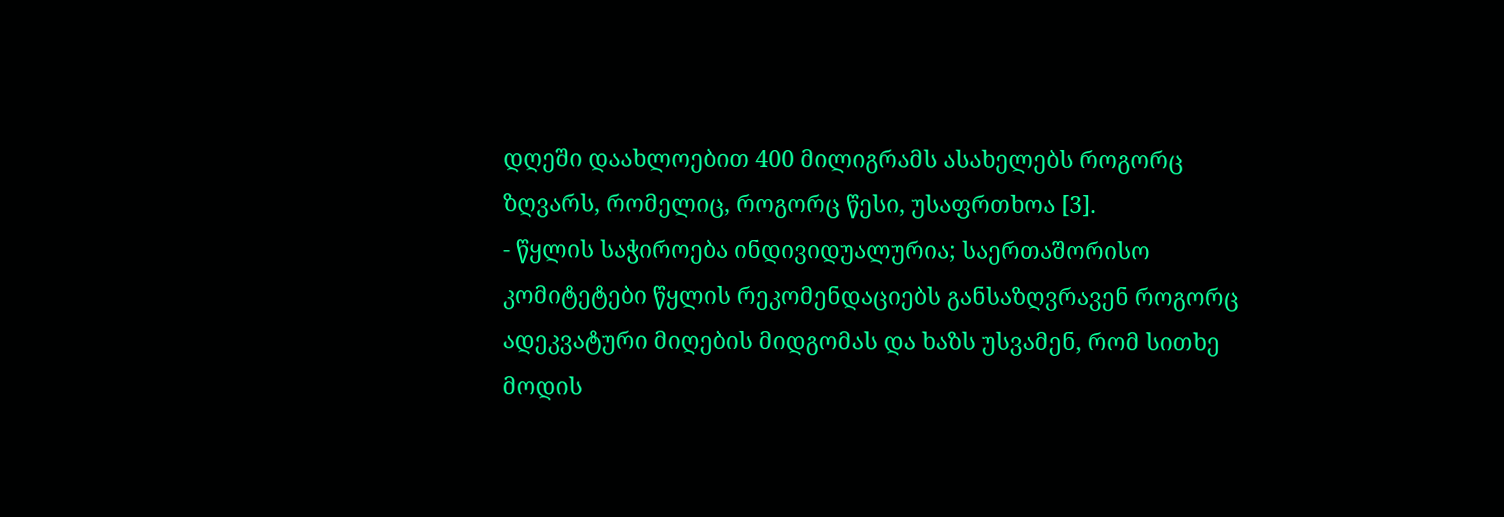დღეში დაახლოებით 400 მილიგრამს ასახელებს როგორც ზღვარს, რომელიც, როგორც წესი, უსაფრთხოა [3].
- წყლის საჭიროება ინდივიდუალურია; საერთაშორისო კომიტეტები წყლის რეკომენდაციებს განსაზღვრავენ როგორც ადეკვატური მიღების მიდგომას და ხაზს უსვამენ, რომ სითხე მოდის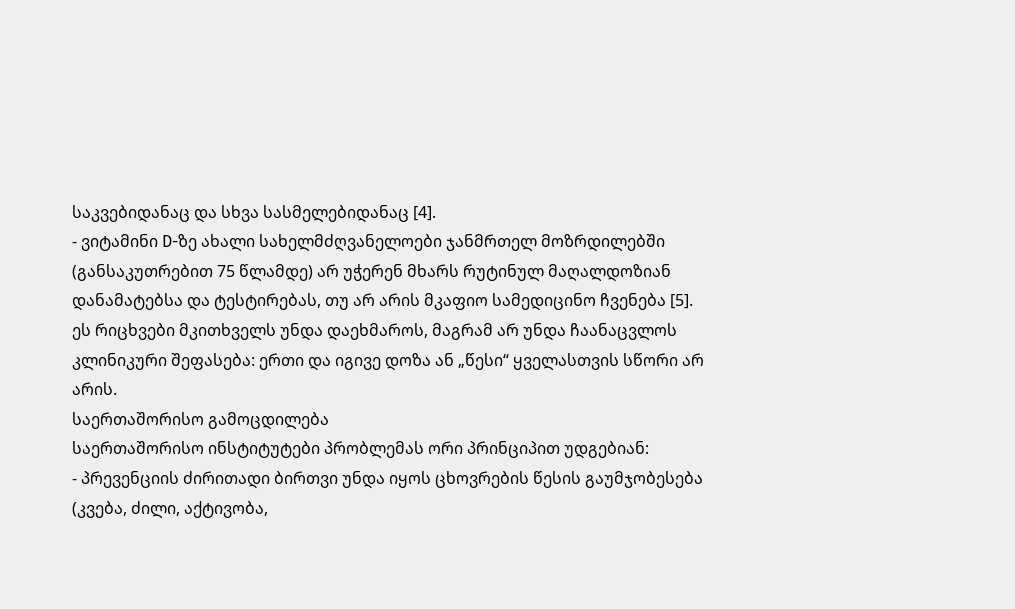საკვებიდანაც და სხვა სასმელებიდანაც [4].
- ვიტამინი D-ზე ახალი სახელმძღვანელოები ჯანმრთელ მოზრდილებში (განსაკუთრებით 75 წლამდე) არ უჭერენ მხარს რუტინულ მაღალდოზიან დანამატებსა და ტესტირებას, თუ არ არის მკაფიო სამედიცინო ჩვენება [5].
ეს რიცხვები მკითხველს უნდა დაეხმაროს, მაგრამ არ უნდა ჩაანაცვლოს კლინიკური შეფასება: ერთი და იგივე დოზა ან „წესი“ ყველასთვის სწორი არ არის.
საერთაშორისო გამოცდილება
საერთაშორისო ინსტიტუტები პრობლემას ორი პრინციპით უდგებიან:
- პრევენციის ძირითადი ბირთვი უნდა იყოს ცხოვრების წესის გაუმჯობესება (კვება, ძილი, აქტივობა,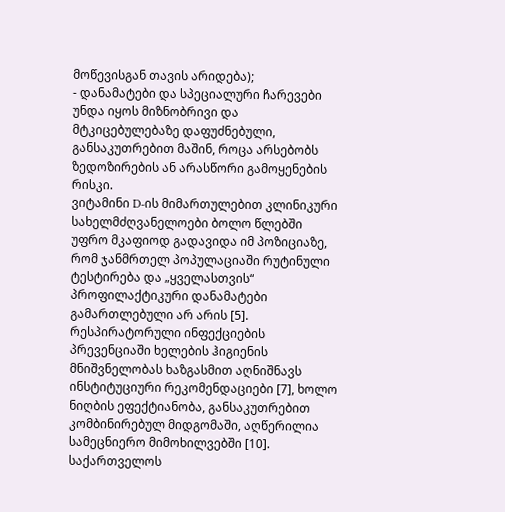მოწევისგან თავის არიდება);
- დანამატები და სპეციალური ჩარევები უნდა იყოს მიზნობრივი და მტკიცებულებაზე დაფუძნებული, განსაკუთრებით მაშინ, როცა არსებობს ზედოზირების ან არასწორი გამოყენების რისკი.
ვიტამინი D-ის მიმართულებით კლინიკური სახელმძღვანელოები ბოლო წლებში უფრო მკაფიოდ გადავიდა იმ პოზიციაზე, რომ ჯანმრთელ პოპულაციაში რუტინული ტესტირება და „ყველასთვის“ პროფილაქტიკური დანამატები გამართლებული არ არის [5]. რესპირატორული ინფექციების პრევენციაში ხელების ჰიგიენის მნიშვნელობას ხაზგასმით აღნიშნავს ინსტიტუციური რეკომენდაციები [7], ხოლო ნიღბის ეფექტიანობა, განსაკუთრებით კომბინირებულ მიდგომაში, აღწერილია სამეცნიერო მიმოხილვებში [10].
საქართველოს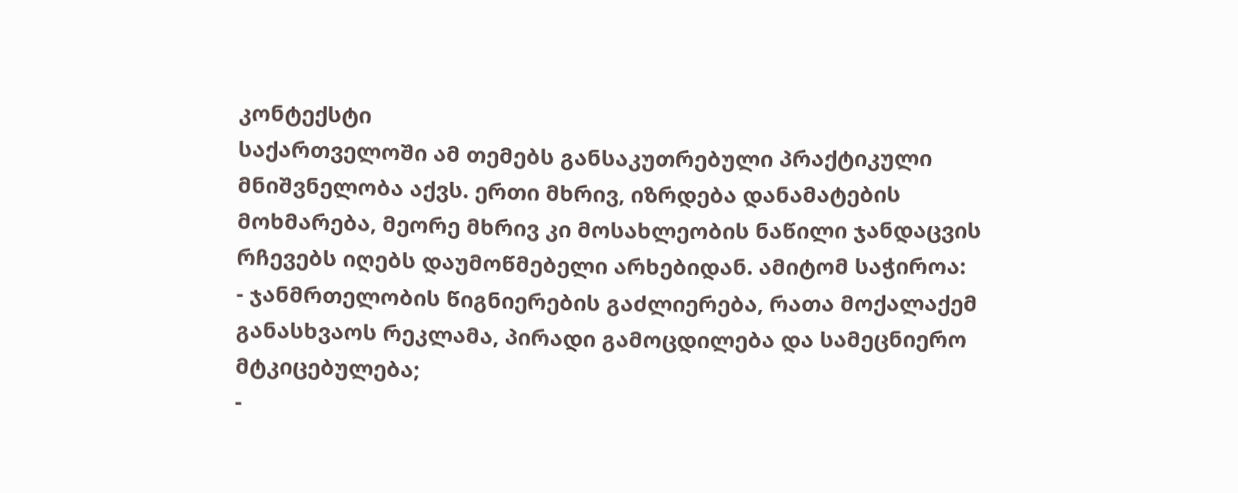კონტექსტი
საქართველოში ამ თემებს განსაკუთრებული პრაქტიკული მნიშვნელობა აქვს. ერთი მხრივ, იზრდება დანამატების მოხმარება, მეორე მხრივ კი მოსახლეობის ნაწილი ჯანდაცვის რჩევებს იღებს დაუმოწმებელი არხებიდან. ამიტომ საჭიროა:
- ჯანმრთელობის წიგნიერების გაძლიერება, რათა მოქალაქემ განასხვაოს რეკლამა, პირადი გამოცდილება და სამეცნიერო მტკიცებულება;
-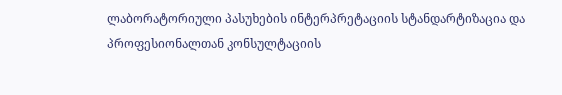ლაბორატორიული პასუხების ინტერპრეტაციის სტანდარტიზაცია და პროფესიონალთან კონსულტაციის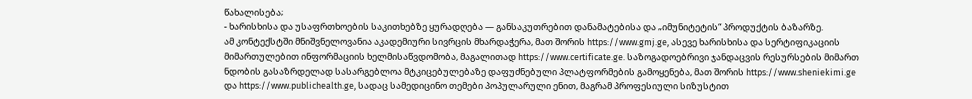წახალისება;
- ხარისხისა და უსაფრთხოების საკითხებზე ყურადღება — განსაკუთრებით დანამატებისა და „იმუნიტეტის“ პროდუქტის ბაზარზე.
ამ კონტექსტში მნიშვნელოვანია აკადემიური სივრცის მხარდაჭერა, მათ შორის https://www.gmj.ge, ასევე ხარისხისა და სერტიფიკაციის მიმართულებით ინფორმაციის ხელმისაწვდომობა, მაგალითად https://www.certificate.ge. საზოგადოებრივი ჯანდაცვის რესურსების მიმართ ნდობის გასაზრდელად სასარგებლოა მტკიცებულებაზე დაფუძნებული პლატფორმების გამოყენება, მათ შორის https://www.sheniekimi.ge და https://www.publichealth.ge, სადაც სამედიცინო თემები პოპულარული ენით, მაგრამ პროფესიული სიზუსტით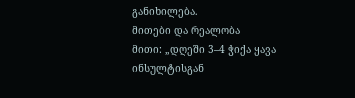განიხილება.
მითები და რეალობა
მითი: „დღეში 3–4 ჭიქა ყავა ინსულტისგან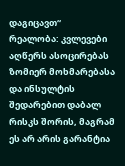დაგიცავთ“
რეალობა: კვლევები აღწერს ასოცირებას ზომიერ მოხმარებასა და ინსულტის შედარებით დაბალ რისკს შორის, მაგრამ ეს არ არის გარანტია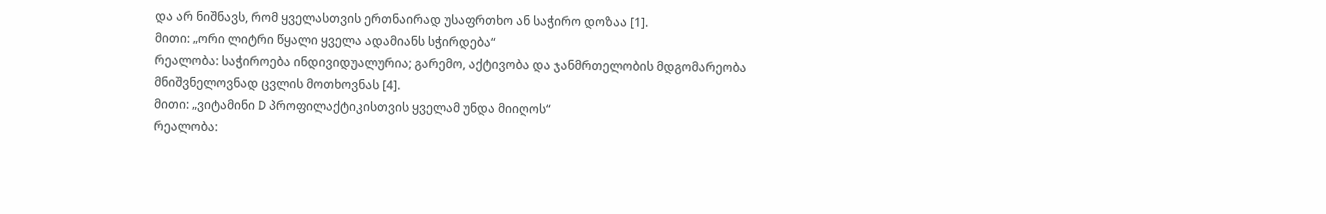და არ ნიშნავს, რომ ყველასთვის ერთნაირად უსაფრთხო ან საჭირო დოზაა [1].
მითი: „ორი ლიტრი წყალი ყველა ადამიანს სჭირდება“
რეალობა: საჭიროება ინდივიდუალურია; გარემო, აქტივობა და ჯანმრთელობის მდგომარეობა მნიშვნელოვნად ცვლის მოთხოვნას [4].
მითი: „ვიტამინი D პროფილაქტიკისთვის ყველამ უნდა მიიღოს“
რეალობა: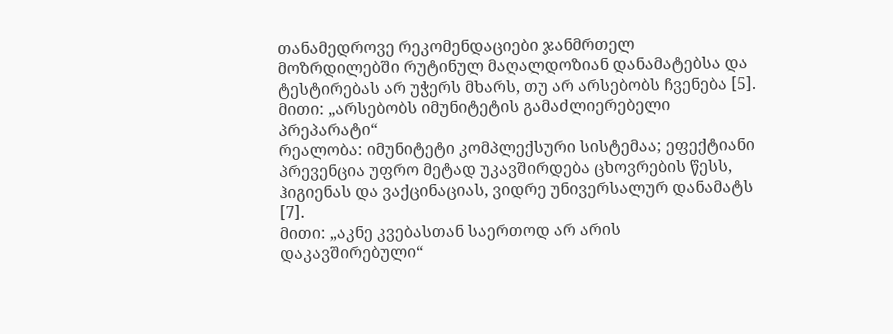თანამედროვე რეკომენდაციები ჯანმრთელ მოზრდილებში რუტინულ მაღალდოზიან დანამატებსა და ტესტირებას არ უჭერს მხარს, თუ არ არსებობს ჩვენება [5].
მითი: „არსებობს იმუნიტეტის გამაძლიერებელი პრეპარატი“
რეალობა: იმუნიტეტი კომპლექსური სისტემაა; ეფექტიანი პრევენცია უფრო მეტად უკავშირდება ცხოვრების წესს, ჰიგიენას და ვაქცინაციას, ვიდრე უნივერსალურ დანამატს [7].
მითი: „აკნე კვებასთან საერთოდ არ არის დაკავშირებული“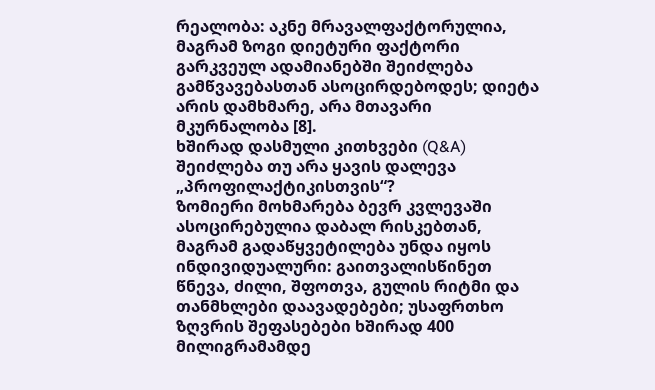რეალობა: აკნე მრავალფაქტორულია, მაგრამ ზოგი დიეტური ფაქტორი გარკვეულ ადამიანებში შეიძლება გამწვავებასთან ასოცირდებოდეს; დიეტა არის დამხმარე, არა მთავარი მკურნალობა [8].
ხშირად დასმული კითხვები (Q&A)
შეიძლება თუ არა ყავის დალევა „პროფილაქტიკისთვის“?
ზომიერი მოხმარება ბევრ კვლევაში ასოცირებულია დაბალ რისკებთან, მაგრამ გადაწყვეტილება უნდა იყოს ინდივიდუალური: გაითვალისწინეთ წნევა, ძილი, შფოთვა, გულის რიტმი და თანმხლები დაავადებები; უსაფრთხო ზღვრის შეფასებები ხშირად 400 მილიგრამამდე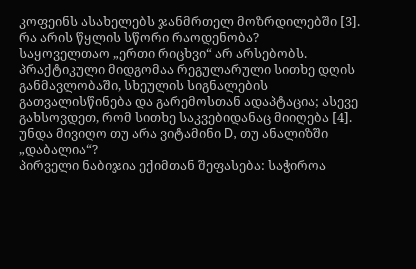კოფეინს ასახელებს ჯანმრთელ მოზრდილებში [3].
რა არის წყლის სწორი რაოდენობა?
საყოველთაო „ერთი რიცხვი“ არ არსებობს. პრაქტიკული მიდგომაა რეგულარული სითხე დღის განმავლობაში, სხეულის სიგნალების გათვალისწინება და გარემოსთან ადაპტაცია; ასევე გახსოვდეთ, რომ სითხე საკვებიდანაც მიიღება [4].
უნდა მივიღო თუ არა ვიტამინი D, თუ ანალიზში „დაბალია“?
პირველი ნაბიჯია ექიმთან შეფასება: საჭიროა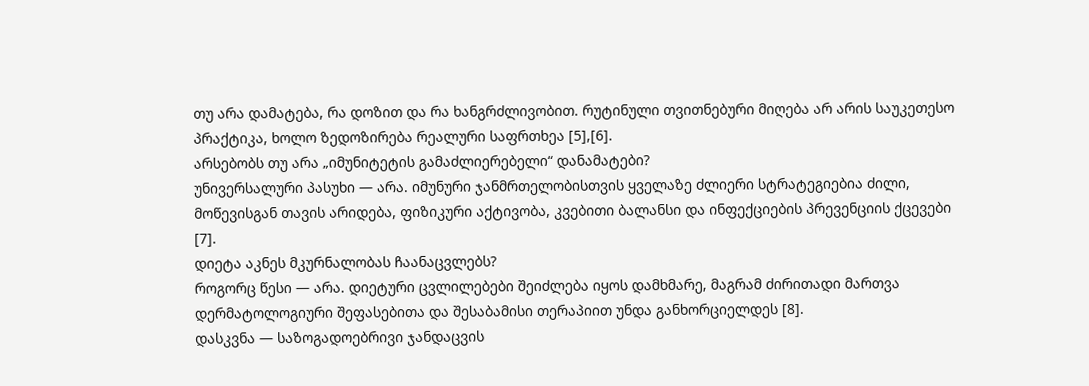თუ არა დამატება, რა დოზით და რა ხანგრძლივობით. რუტინული თვითნებური მიღება არ არის საუკეთესო პრაქტიკა, ხოლო ზედოზირება რეალური საფრთხეა [5],[6].
არსებობს თუ არა „იმუნიტეტის გამაძლიერებელი“ დანამატები?
უნივერსალური პასუხი — არა. იმუნური ჯანმრთელობისთვის ყველაზე ძლიერი სტრატეგიებია ძილი, მოწევისგან თავის არიდება, ფიზიკური აქტივობა, კვებითი ბალანსი და ინფექციების პრევენციის ქცევები [7].
დიეტა აკნეს მკურნალობას ჩაანაცვლებს?
როგორც წესი — არა. დიეტური ცვლილებები შეიძლება იყოს დამხმარე, მაგრამ ძირითადი მართვა დერმატოლოგიური შეფასებითა და შესაბამისი თერაპიით უნდა განხორციელდეს [8].
დასკვნა — საზოგადოებრივი ჯანდაცვის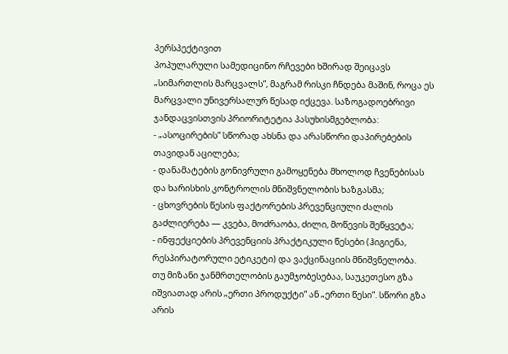პერსპექტივით
პოპულარული სამედიცინო რჩევები ხშირად შეიცავს „სიმართლის მარცვალს“, მაგრამ რისკი ჩნდება მაშინ, როცა ეს მარცვალი უნივერსალურ წესად იქცევა. საზოგადოებრივი ჯანდაცვისთვის პრიორიტეტია პასუხისმგებლობა:
- „ასოცირების“ სწორად ახსნა და არასწორი დაპირებების თავიდან აცილება;
- დანამატების გონივრული გამოყენება მხოლოდ ჩვენებისას და ხარისხის კონტროლის მნიშვნელობის ხაზგასმა;
- ცხოვრების წესის ფაქტორების პრევენციული ძალის გაძლიერება — კვება, მოძრაობა, ძილი, მოწევის შეწყვეტა;
- ინფექციების პრევენციის პრაქტიკული წესები (ჰიგიენა, რესპირატორული ეტიკეტი) და ვაქცინაციის მნიშვნელობა.
თუ მიზანი ჯანმრთელობის გაუმჯობესებაა, საუკეთესო გზა იშვიათად არის „ერთი პროდუქტი“ ან „ერთი წესი“. სწორი გზა არის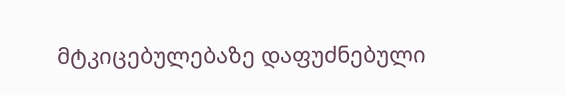მტკიცებულებაზე დაფუძნებული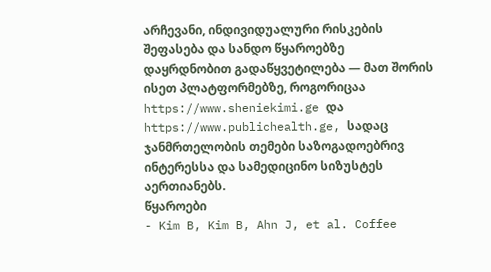არჩევანი, ინდივიდუალური რისკების შეფასება და სანდო წყაროებზე დაყრდნობით გადაწყვეტილება — მათ შორის ისეთ პლატფორმებზე, როგორიცაა https://www.sheniekimi.ge და https://www.publichealth.ge, სადაც ჯანმრთელობის თემები საზოგადოებრივ ინტერესსა და სამედიცინო სიზუსტეს აერთიანებს.
წყაროები
- Kim B, Kim B, Ahn J, et al. Coffee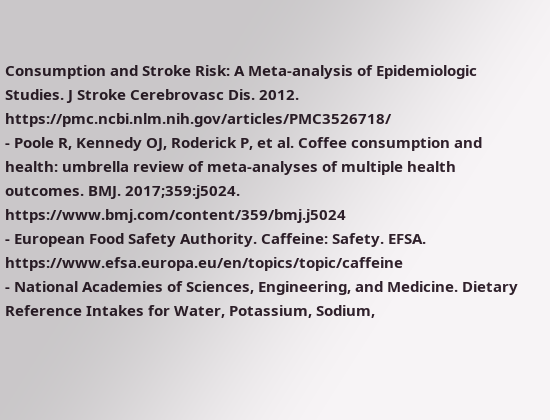Consumption and Stroke Risk: A Meta-analysis of Epidemiologic Studies. J Stroke Cerebrovasc Dis. 2012. https://pmc.ncbi.nlm.nih.gov/articles/PMC3526718/
- Poole R, Kennedy OJ, Roderick P, et al. Coffee consumption and health: umbrella review of meta-analyses of multiple health outcomes. BMJ. 2017;359:j5024. https://www.bmj.com/content/359/bmj.j5024
- European Food Safety Authority. Caffeine: Safety. EFSA. https://www.efsa.europa.eu/en/topics/topic/caffeine
- National Academies of Sciences, Engineering, and Medicine. Dietary Reference Intakes for Water, Potassium, Sodium,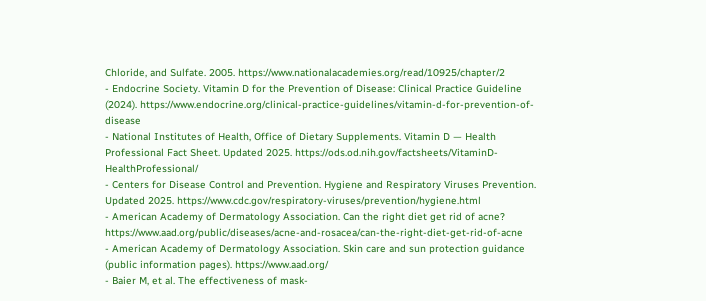Chloride, and Sulfate. 2005. https://www.nationalacademies.org/read/10925/chapter/2
- Endocrine Society. Vitamin D for the Prevention of Disease: Clinical Practice Guideline (2024). https://www.endocrine.org/clinical-practice-guidelines/vitamin-d-for-prevention-of-disease
- National Institutes of Health, Office of Dietary Supplements. Vitamin D — Health Professional Fact Sheet. Updated 2025. https://ods.od.nih.gov/factsheets/VitaminD-HealthProfessional/
- Centers for Disease Control and Prevention. Hygiene and Respiratory Viruses Prevention. Updated 2025. https://www.cdc.gov/respiratory-viruses/prevention/hygiene.html
- American Academy of Dermatology Association. Can the right diet get rid of acne? https://www.aad.org/public/diseases/acne-and-rosacea/can-the-right-diet-get-rid-of-acne
- American Academy of Dermatology Association. Skin care and sun protection guidance (public information pages). https://www.aad.org/
- Baier M, et al. The effectiveness of mask-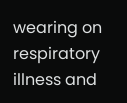wearing on respiratory illness and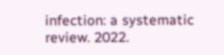infection: a systematic review. 2022.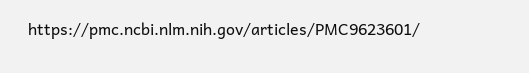https://pmc.ncbi.nlm.nih.gov/articles/PMC9623601/